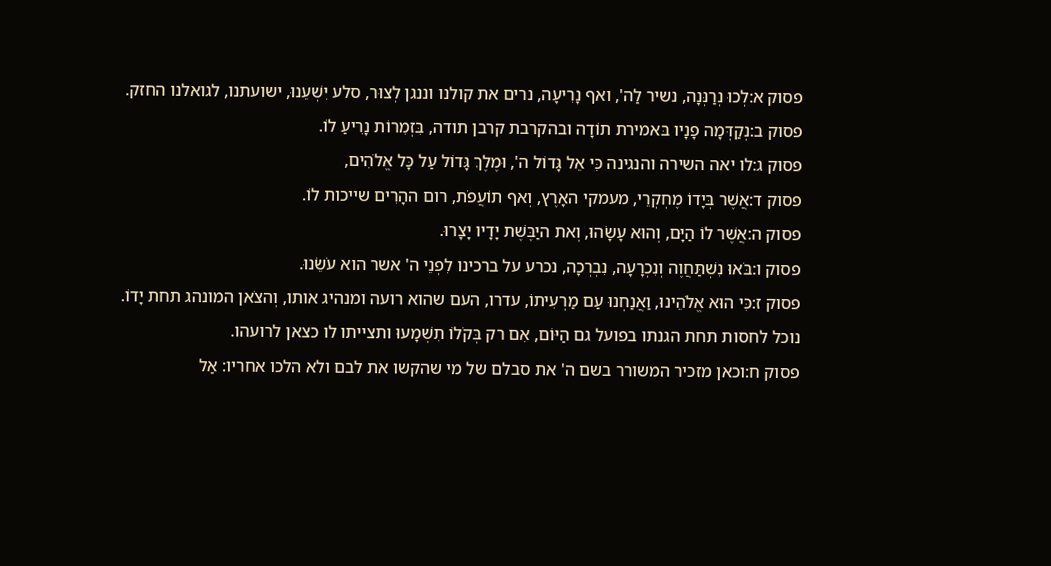פסוק א:לְכוּ נְרַנְּנָה, נשיר לַה', ואף נָרִיעָה, נרים את קולנו וננגן לְצוּר, סלע יִשְׁעֵנוּ, ישועתנו, לגואלנו החזק.
פסוק ב:נְקַדְּמָה פָנָיו בּאמירת תוֹדָה ובהקרבת קרבן תודה, בִּזְמִרוֹת נָרִיעַ לוֹ.
פסוק ג:לו יאה השירה והנגינה כִּי אֵל גָּדוֹל ה', וּמֶלֶךְ גָּדוֹל עַל כָּל אֱלֹהִים,
פסוק ד:אֲשֶׁר בְּיָדוֹ מֶחְקְרֵי, מעמקי האָרֶץ, וְאף תוֹעֲפֹת, רום ההָרִים שייכות לוֹ.
פסוק ה:אֲשֶׁר לוֹ הַיָּם, וְהוּא עָשָׂהוּ, וְאת היַבֶּשֶׁת יָדָיו יָצָרוּ.
פסוק ו:בֹּאוּ נִשְׁתַּחֲוֶה וְנִכְרָעָה, נִבְרְכָה, נכרע על ברכינו לִפְנֵי ה' אשר הוא עֹשֵׂנוּ.
פסוק ז:כִּי הוּא אֱלֹהֵינוּ, וַאֲנַחְנוּ עַם מַרְעִיתוֹ, עדרו, העם שהוא רועה ומנהיג אותו, וְהצֹאן המונהג תחת יָדוֹ. נוכל לחסות תחת הגנתו בפועל גם הַיּוֹם, אִם רק בְּקֹלוֹ תִשְׁמָעוּ ותצייתו לו כצאן לרועהו.
פסוק ח:וכאן מזכיר המשורר בשם ה' את סבלם של מי שהקשו את לבם ולא הלכו אחריו: אַל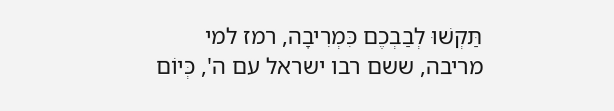תַּקְשׁוּ לְבַבְכֶם כִּמְרִיבָה, רמז למי מריבה, ששם רבו ישראל עם ה', כְּיוֹם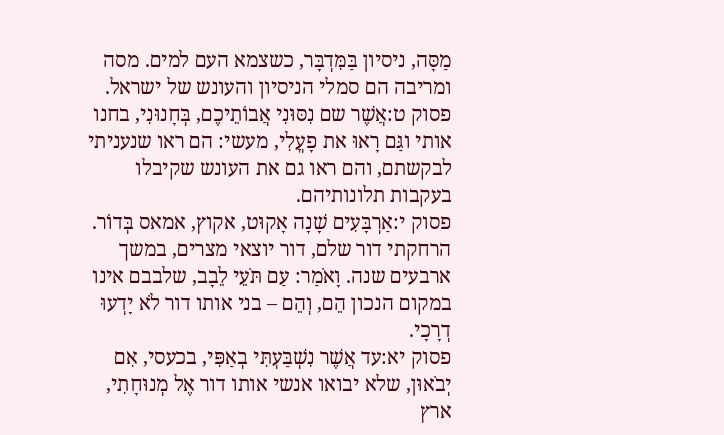מַסָּה, ניסיון בַּמִּדְבָּר, כשצמא העם למים. מסה ומריבה הם סמלי הניסיון והעונש של ישראל.
פסוק ט:אֲשֶׁר שם נִסּוּנִי אֲבוֹתֵיכֶם, בְּחָנוּנִי, בחנו אותי וגַּם רָאוּ את פָעֳלִי, מעשי: הם ראו שנעניתי לבקשתם, והם ראו גם את העונש שקיבלו בעקבות תלונותיהם.
פסוק י:אַרְבָּעִים שָׁנָה אָקוּט, אקוץ, אמאס בְּדוֹר. הרחקתי דור שלם, דור יוצאי מצרים, במשך ארבעים שנה. וָאֹמַר: עַם תֹּעֵי לֵבָב, שלבבם אינו במקום הנכון הֵם, וְהֵם – בני אותו דור לֹא יָדְעוּ דְרָכָי.
פסוק יא:עד אֲשֶׁר נִשְׁבַּעְתִּי בְאַפִּי, בכעסי, אִם יְבֹאוּן, שלא יבואו אנשי אותו דור אֶל מְנוּחָתִי, ארץ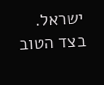ישראל. בצד הטוב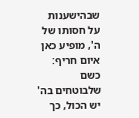שבהישענות על חסותו של ה', מופיע כאן איום חריף: כשם שלבוטחים בה' יש הכול, כך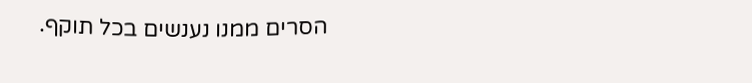הסרים ממנו נענשים בכל תוקף.